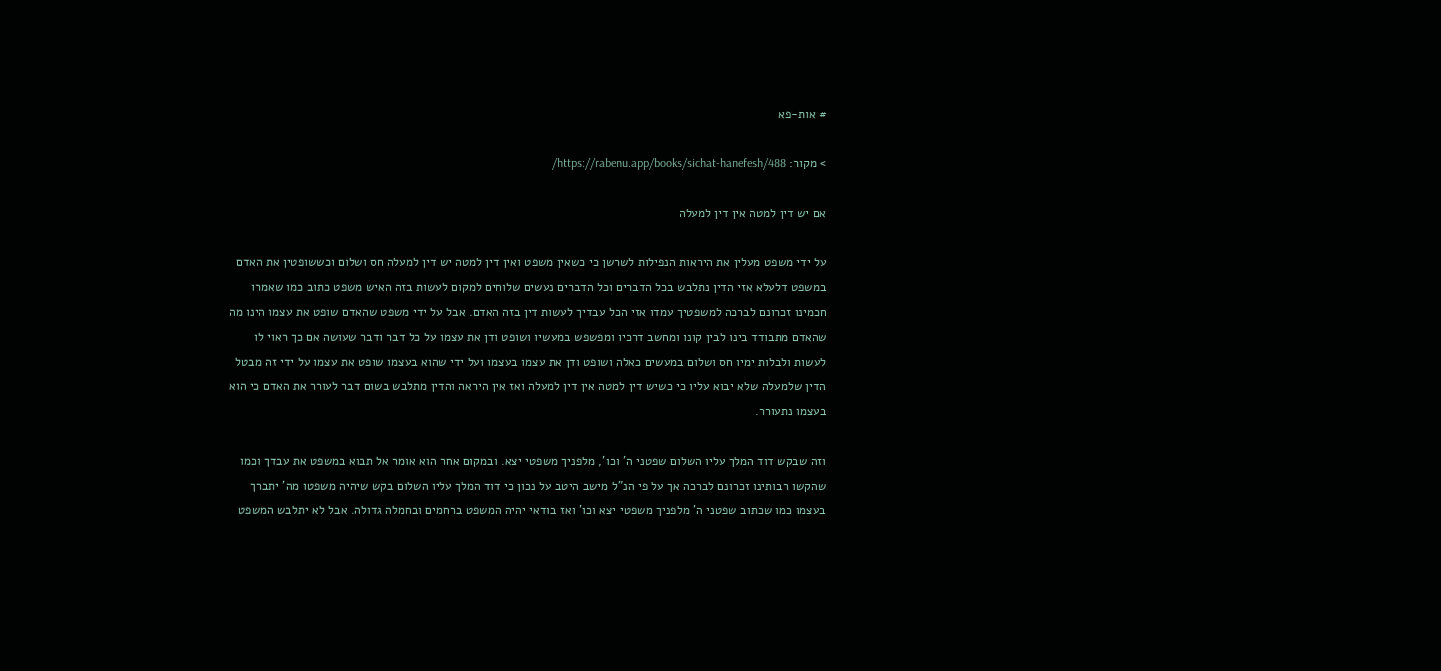# אות-פא

> מקור: https://rabenu.app/books/sichat-hanefesh/488/

אם יש דין למטה אין דין למעלה

על ידי משפט מעלין את היראות הנפילות לשרשן כי כשאין משפט ואין דין למטה יש דין למעלה חס ושלום וכששופטין את האדם במשפט דלעלא אזי הדין נתלבש בכל הדברים וכל הדברים נעשים שלוחים למקום לעשות בזה האיש משפט כתוב כמו שאמרו חכמינו זכרונם לברכה למשפטיך עמדו אזי הכל עבדיך לעשות דין בזה האדם. אבל על ידי משפט שהאדם שופט את עצמו הינו מה שהאדם מתבודד בינו לבין קונו ומחשב דרכיו ומפשפש במעשיו ושופט ודן את עצמו על כל דבר ודבר שעושה אם כך ראוי לו לעשות ולבלות ימיו חס ושלום במעשים כאלה ושופט ודן את עצמו בעצמו ועל ידי שהוא בעצמו שופט את עצמו על ידי זה מבטל הדין שלמעלה שלא יבוא עליו כי כשיש דין למטה אין דין למעלה ואז אין היראה והדין מתלבש בשום דבר לעורר את האדם כי הוא בעצמו נתעורר.

וזה שבקש דוד המלך עליו השלום שפטני ה' וכו', מלפניך משפטי יצא. ובמקום אחר הוא אומר אל תבוא במשפט את עבדך וכמו שהקשו רבותינו זכרונם לברכה אך על פי הנ"ל מישב היטב על נכון כי דוד המלך עליו השלום בקש שיהיה משפטו מה' יתברך בעצמו כמו שכתוב שפטני ה' מלפניך משפטי יצא וכו' ואז בודאי יהיה המשפט ברחמים ובחמלה גדולה. אבל לא יתלבש המשפט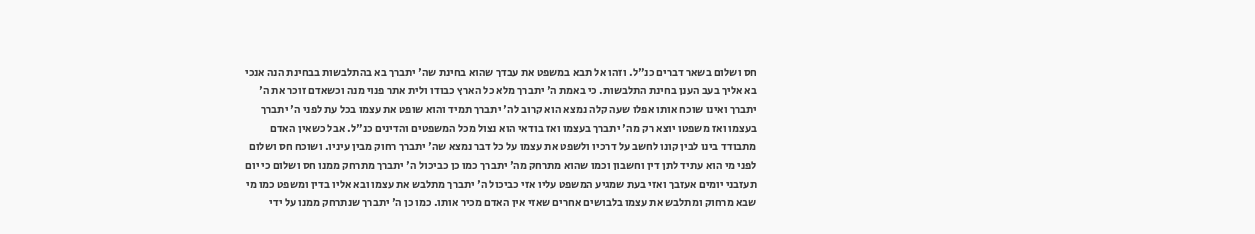חס ושלום בשאר דברים כנ"ל. וזהו אל תבא במשפט את עבדך שהוא בחינת שה' יתברך בא בהתלבשות בבחינת הנה אנכי בא אליך בעב הענן בחינת התלבשות. כי באמת ה' יתברך מלא כל הארץ כבודו ולית אתר פנוי מנה וכשאדם זוכר את ה' יתברך ואינו שוכח אותו אפלו שעה קלה נמצא הוא קרוב לה' יתברך תמיד והוא שופט את עצמו בכל עת לפני ה' יתברך בעצמו ואז משפטו יוצא רק מה' יתברך בעצמו ואז בודאי הוא נצול מכל המשפטים והדינים כנ"ל. אבל כשאין האדם מתבודד בינו לבין קונו לחשב על דרכיו ולשפט את עצמו על כל דבר נמצא שה' יתברך רחוק מבין עיניו. ושוכח חס ושלום לפני מי הוא עתיד לתן דין וחשבון וכמו שהוא מתרחק מה' יתברך כמו כן כביכול ה' יתברך מתרחק ממנו חס ושלום כי יום תעזבני יומים אעזבך ואזי בעת שמגיע המשפט עליו אזי כביכול ה' יתברך מתלבש את עצמו ובא אליו בדין ומשפט כמו מי שבא מרחוק ומתלבש את עצמו בלבושים אחרים שאזי אין האדם מכיר אותו. כמו כן ה' יתברך שנתרחק ממנו על ידי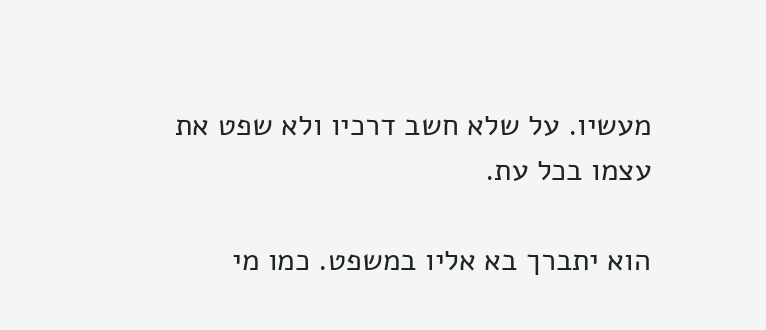מעשיו. על שלא חשב דרכיו ולא שפט את עצמו בכל עת.

הוא יתברך בא אליו במשפט. כמו מי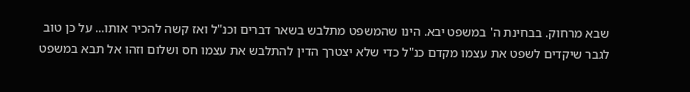שבא מרחוק. בבחינת ה' במשפט יבא. הינו שהמשפט מתלבש בשאר דברים וכנ"ל ואז קשה להכיר אותו... על כן טוב לגבר שיקדים לשפט את עצמו מקדם כנ"ל כדי שלא יצטרך הדין להתלבש את עצמו חס ושלום וזהו אל תבא במשפט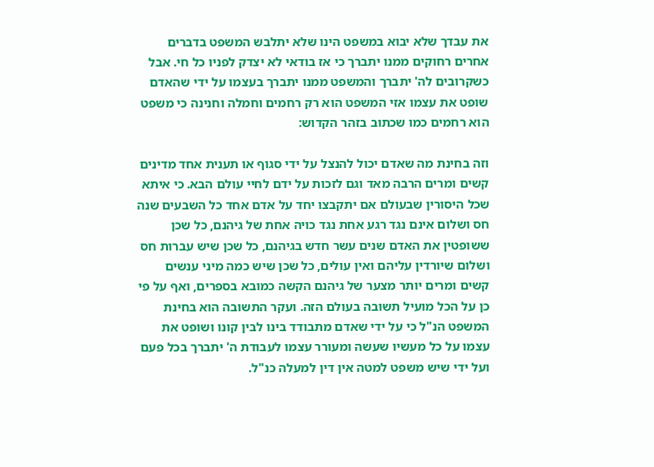את עבדך שלא יבוא במשפט הינו שלא יתלבש המשפט בדברים אחרים רחוקים ממנו יתברך כי אז בודאי לא יצדק לפניו כל חי. אבל כשקרובים לה' יתברך והמשפט ממנו יתברך בעצמו על ידי שהאדם שופט את עצמו אזי המשפט הוא רק רחמים וחמלה וחנינה כי משפט הוא רחמים כמו שכתוב בזהר הקדוש:

וזה בחינת מה שאדם יכול להנצל על ידי סגוף או תענית אחד מדינים קשים ומרים הרבה מאד וגם לזכות על ידם לחיי עולם הבא. כי איתא שכל היסורין שבעולם אם יתקבצו יחד על אדם אחד כל השבעים שנה חס ושלום אינם נגד רגע אחת נגד כויה אחת של גיהנם, כל שכן ששופטין את האדם שנים עשר חדש בגיהנם, כל שכן שיש עברות חס ושלום שיורדין עליהם ואין עולים, כל שכן שיש כמה מיני ענשים קשים ומרים יותר מצער של גיהנם הקשה כמובא בספרים, ואף על פי כן על הכל מועיל תשובה בעולם הזה. ועקר התשובה הוא בחינת המשפט הנ"ל כי על ידי שאדם מתבודד בינו לבין קונו ושופט את עצמו על כל מעשיו שעשה ומעורר עצמו לעבודת ה' יתברך בכל פעם ועל ידי שיש משפט למטה אין דין למעלה כנ"ל.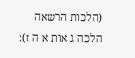(הלכות הרשאה הלכה ג אות א ה ז):